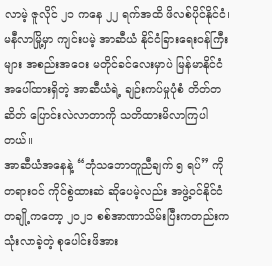လာမဲ့ ဇူလိုင် ၂၁ ကနေ ၂၂ ရက်အထိ ဖိလစ်ပိုင်နိုင်ငံ၊ မနီလာမြို့မှာ ကျင်းပမဲ့ အာဆီယံ နိုင်ငံခြားရေးဝန်ကြီးများ အစည်းအဝေး မတိုင်ခင်လေးမှာပဲ မြန်မာနိုင်ငံအပေါ်ထားရှိတဲ့ အာဆီယံရဲ့ ချဉ်းကပ်မှုပုံစံ တိတ်တဆိတ် ပြောင်းလဲလာတာကို သတိထားမိလာကြပါတယ်။
အာဆီယံအနေနဲ့ “ဘုံသဘောတူညီချက် ၅ ရပ်” ကို တရားဝင် ကိုင်စွဲထားဆဲ ဆိုပေမဲ့လည်း အဖွဲ့ဝင်နိုင်ငံ တချို့ကတော့ ၂၀၂၁ စစ်အာဏာသိမ်းပြီးကတည်းက သုံးလာခဲ့တဲ့ စုပေါင်းဖိအား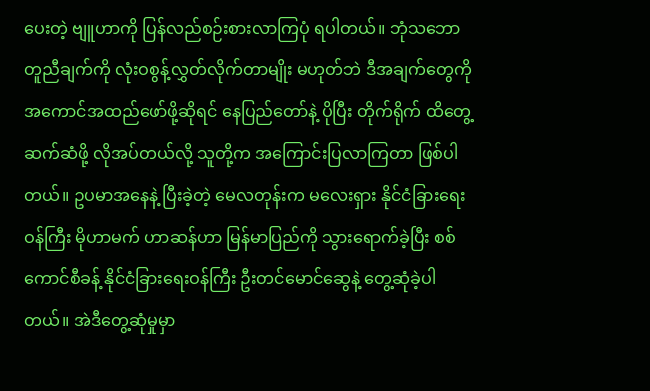ပေးတဲ့ ဗျူဟာကို ပြန်လည်စဉ်းစားလာကြပုံ ရပါတယ်။ ဘုံသဘောတူညီချက်ကို လုံးဝစွန့်လွှတ်လိုက်တာမျိုး မဟုတ်ဘဲ ဒီအချက်တွေကို အကောင်အထည်ဖော်ဖို့ဆိုရင် နေပြည်တော်နဲ့ ပိုပြီး တိုက်ရိုက် ထိတွေ့ဆက်ဆံဖို့ လိုအပ်တယ်လို့ သူတို့က အကြောင်းပြလာကြတာ ဖြစ်ပါတယ်။ ဥပမာအနေနဲ့ ပြီးခဲ့တဲ့ မေလတုန်းက မလေးရှား နိုင်ငံခြားရေးဝန်ကြီး မိုဟာမက် ဟာဆန်ဟာ မြန်မာပြည်ကို သွားရောက်ခဲ့ပြီး စစ်ကောင်စီခန့် နိုင်ငံခြားရေးဝန်ကြီး ဦးတင်မောင်ဆွေနဲ့ တွေ့ဆုံခဲ့ပါတယ်။ အဲဒီတွေ့ဆုံမှုမှာ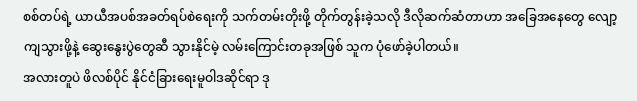စစ်တပ်ရဲ့ ယာယီအပစ်အခတ်ရပ်စဲရေးကို သက်တမ်းတိုးဖို့ တိုက်တွန်းခဲ့သလို ဒီလိုဆက်ဆံတာဟာ အခြေအနေတွေ လျော့ကျသွားဖို့နဲ့ ဆွေးနွေးပွဲတွေဆီ သွားနိုင်မဲ့ လမ်းကြောင်းတခုအဖြစ် သူက ပုံဖော်ခဲ့ပါတယ်။
အလားတူပဲ ဖိလစ်ပိုင် နိုင်ငံခြားရေးမူဝါဒဆိုင်ရာ ဒု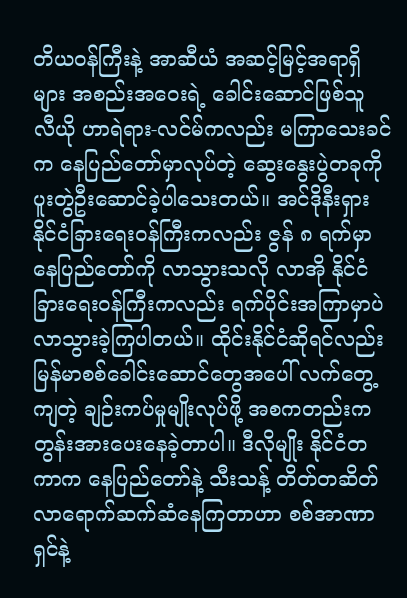တိယဝန်ကြီးနဲ့ အာဆီယံ အဆင့်မြင့်အရာရှိများ အစည်းအဝေးရဲ့ ခေါင်းဆောင်ဖြစ်သူ လီယို ဟာရဲရား-လင်မ်ကလည်း မကြာသေးခင်က နေပြည်တော်မှာလုပ်တဲ့ ဆွေးနွေးပွဲတခုကို ပူးတွဲဦးဆောင်ခဲ့ပါသေးတယ်။ အင်ဒိုနီးရှား နိုင်ငံခြားရေးဝန်ကြီးကလည်း ဇွန် ၈ ရက်မှာ နေပြည်တော်ကို လာသွားသလို လာအို နိုင်ငံခြားရေးဝန်ကြီးကလည်း ရက်ပိုင်းအကြာမှာပဲ လာသွားခဲ့ကြပါတယ်။ ထိုင်းနိုင်ငံဆိုရင်လည်း မြန်မာစစ်ခေါင်းဆောင်တွေအပေါ် လက်တွေ့ကျတဲ့ ချဉ်းကပ်မှုမျိုးလုပ်ဖို့ အစကတည်းက တွန်းအားပေးနေခဲ့တာပါ။ ဒီလိုမျိုး နိုင်ငံတကာက နေပြည်တော်နဲ့ သီးသန့် တိတ်တဆိတ် လာရောက်ဆက်ဆံနေကြတာဟာ စစ်အာဏာရှင်နဲ့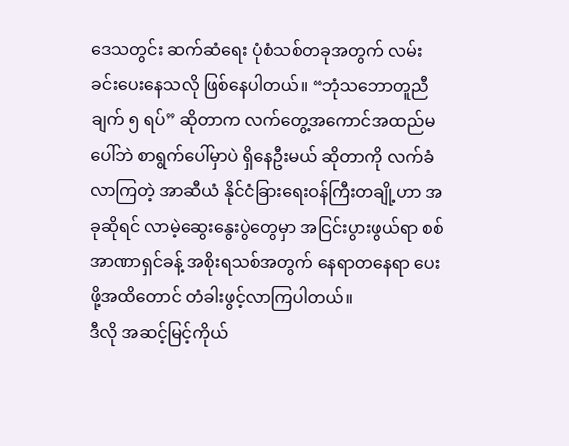ဒေသတွင်း ဆက်ဆံရေး ပုံစံသစ်တခုအတွက် လမ်းခင်းပေးနေသလို ဖြစ်နေပါတယ်။ “ဘုံသဘောတူညီချက် ၅ ရပ်” ဆိုတာက လက်တွေ့အကောင်အထည်မပေါ်ဘဲ စာရွက်ပေါ်မှာပဲ ရှိနေဦးမယ် ဆိုတာကို လက်ခံလာကြတဲ့ အာဆီယံ နိုင်ငံခြားရေးဝန်ကြီးတချို့ဟာ အခုဆိုရင် လာမဲ့ဆွေးနွေးပွဲတွေမှာ အငြင်းပွားဖွယ်ရာ စစ်အာဏာရှင်ခန့် အစိုးရသစ်အတွက် နေရာတနေရာ ပေးဖို့အထိတောင် တံခါးဖွင့်လာကြပါတယ်။
ဒီလို အဆင့်မြင့်ကိုယ်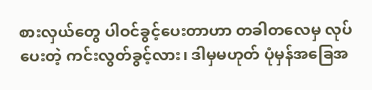စားလှယ်တွေ ပါဝင်ခွင့်ပေးတာဟာ တခါတလေမှ လုပ်ပေးတဲ့ ကင်းလွတ်ခွင့်လား၊ ဒါမှမဟုတ် ပုံမှန်အခြေအ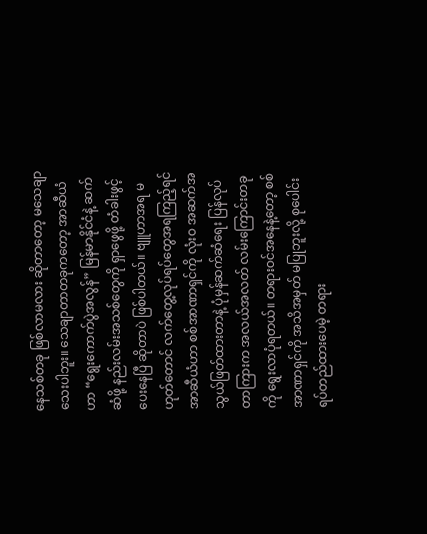နေသစ်တခု ဖြစ်လာမလား ဆိုတာတော့ မသေချာသေးပါဘူး။ သေချာတာတခုကတော့ အာဆီယံဟာ “ရွေးကောက်ပွဲအလွန်” မြန်မာနိုင်ငံနဲ့ ဆက်ဆံဖို့ နည်းလမ်းအသစ်တွေကို ရှာဖွေဖို့ တံခါးဖွင့်ပေးနေပြီ ဆိုတာပဲ ဖြစ်ပါတယ်။ ဗျူဟာအရ မဟုတ်တောင် လက်တွေ့လုပ်ရပ်တွေအရကြည့်ရင် အာဆီယံဟာ စစ်အာဏာရှင်ကို လုံးဝ အဆက်အသွယ်ဖြတ်ထားတာနဲ့ ပုံမှန်ဆက်ဆံရေး ပြန်လုပ်တာကြားက အလယ်အလတ် လမ်းကြောင်းတခုကို ရွေးလာပုံရတယ်။ တရားဝင်အနေနဲ့တော့ စစ်အာဏာရှင်ကို အသိအမှတ် မပြုဘူးလို့ စုပေါင်းရပ်တည်ထားပေမဲ့ တရား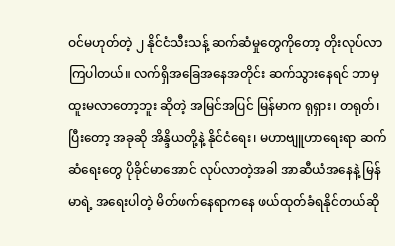ဝင်မဟုတ်တဲ့ ၂ နိုင်ငံသီးသန့် ဆက်ဆံမှုတွေကိုတော့ တိုးလုပ်လာကြပါတယ်။ လက်ရှိအခြေအနေအတိုင်း ဆက်သွားနေရင် ဘာမှထူးမလာတော့ဘူး ဆိုတဲ့ အမြင်အပြင် မြန်မာက ရုရှား၊ တရုတ်၊ ပြီးတော့ အခုဆို အိန္ဒိယတို့နဲ့ နိုင်ငံရေး၊ မဟာဗျူဟာရေးရာ ဆက်ဆံရေးတွေ ပိုခိုင်မာအောင် လုပ်လာတဲ့အခါ အာဆီယံအနေနဲ့ မြန်မာရဲ့ အရေးပါတဲ့ မိတ်ဖက်နေရာကနေ ဖယ်ထုတ်ခံရနိုင်တယ်ဆို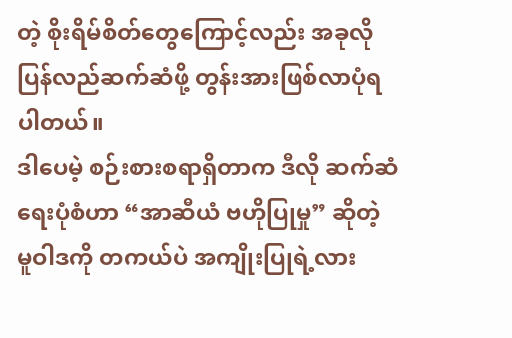တဲ့ စိုးရိမ်စိတ်တွေကြောင့်လည်း အခုလို ပြန်လည်ဆက်ဆံဖို့ တွန်းအားဖြစ်လာပုံရပါတယ်။
ဒါပေမဲ့ စဉ်းစားစရာရှိတာက ဒီလို ဆက်ဆံရေးပုံစံဟာ “အာဆီယံ ဗဟိုပြုမှု” ဆိုတဲ့ မူဝါဒကို တကယ်ပဲ အကျိုးပြုရဲ့လား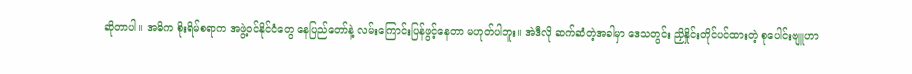ဆိုတာပါ။ အဓိက စိုးရိမ်စရာက အဖွဲ့ဝင်နိုင်ငံတွေ နေပြည်တော်နဲ့ လမ်းကြောင်းပြန်ဖွင့်နေတာ မဟုတ်ပါဘူး။ အဲဒီလို ဆက်ဆံတဲ့အခါမှာ ဒေသတွင်း ညှိနှိုင်းတိုင်ပင်ထားတဲ့ စုပေါင်းဗျူဟာ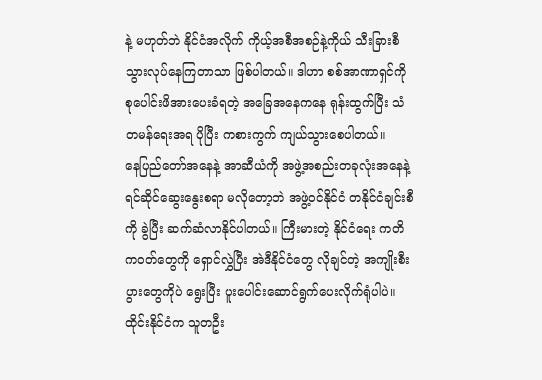နဲ့ မဟုတ်ဘဲ နိုင်ငံအလိုက် ကိုယ့်အစီအစဉ်နဲ့ကိုယ် သီးခြားစီ သွားလုပ်နေကြတာသာ ဖြစ်ပါတယ်။ ဒါဟာ စစ်အာဏာရှင်ကို စုပေါင်းဖိအားပေးခံရတဲ့ အခြေအနေကနေ ရုန်းထွက်ပြီး သံတမန်ရေးအရ ပိုပြီး ကစားကွက် ကျယ်သွားစေပါတယ်။
နေပြည်တော်အနေနဲ့ အာဆီယံကို အဖွဲ့အစည်းတခုလုံးအနေနဲ့ ရင်ဆိုင်ဆွေးနွေးစရာ မလိုတော့ဘဲ အဖွဲ့ဝင်နိုင်ငံ တနိုင်ငံချင်းစီကို ခွဲပြီး ဆက်ဆံလာနိုင်ပါတယ်။ ကြီးမားတဲ့ နိုင်ငံရေး ကတိကဝတ်တွေကို ရှောင်လွှဲပြီး အဲဒီနိုင်ငံတွေ လိုချင်တဲ့ အကျိုးစီးပွားတွေကိုပဲ ရွေးပြီး ပူးပေါင်းဆောင်ရွက်ပေးလိုက်ရုံပါပဲ။ ထိုင်းနိုင်ငံက သူတဦး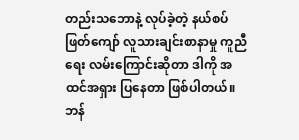တည်းသဘောနဲ့ လုပ်ခဲ့တဲ့ နယ်စပ်ဖြတ်ကျော် လူသားချင်းစာနာမှု ကူညီရေး လမ်းကြောင်းဆိုတာ ဒါကို အထင်အရှား ပြနေတာ ဖြစ်ပါတယ်။ ဘန်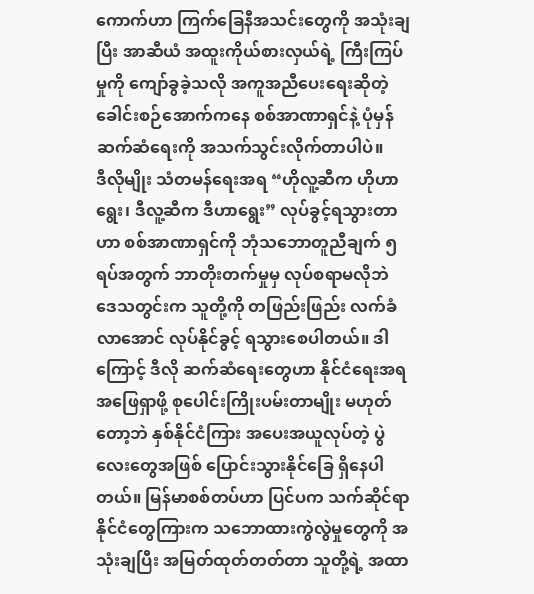ကောက်ဟာ ကြက်ခြေနီအသင်းတွေကို အသုံးချပြီး အာဆီယံ အထူးကိုယ်စားလှယ်ရဲ့ ကြီးကြပ်မှုကို ကျော်ခွခဲ့သလို အကူအညီပေးရေးဆိုတဲ့ ခေါင်းစဉ်အောက်ကနေ စစ်အာဏာရှင်နဲ့ ပုံမှန်ဆက်ဆံရေးကို အသက်သွင်းလိုက်တာပါပဲ။
ဒီလိုမျိုး သံတမန်ရေးအရ “ဟိုလူ့ဆီက ဟိုဟာရွေး၊ ဒီလူ့ဆီက ဒီဟာရွေး” လုပ်ခွင့်ရသွားတာဟာ စစ်အာဏာရှင်ကို ဘုံသဘောတူညီချက် ၅ ရပ်အတွက် ဘာတိုးတက်မှုမှ လုပ်စရာမလိုဘဲ ဒေသတွင်းက သူတို့ကို တဖြည်းဖြည်း လက်ခံလာအောင် လုပ်နိုင်ခွင့် ရသွားစေပါတယ်။ ဒါကြောင့် ဒီလို ဆက်ဆံရေးတွေဟာ နိုင်ငံရေးအရ အဖြေရှာဖို့ စုပေါင်းကြိုးပမ်းတာမျိုး မဟုတ်တော့ဘဲ နှစ်နိုင်ငံကြား အပေးအယူလုပ်တဲ့ ပွဲလေးတွေအဖြစ် ပြောင်းသွားနိုင်ခြေ ရှိနေပါတယ်။ မြန်မာစစ်တပ်ဟာ ပြင်ပက သက်ဆိုင်ရာနိုင်ငံတွေကြားက သဘောထားကွဲလွဲမှုတွေကို အသုံးချပြီး အမြတ်ထုတ်တတ်တာ သူတို့ရဲ့ အထာ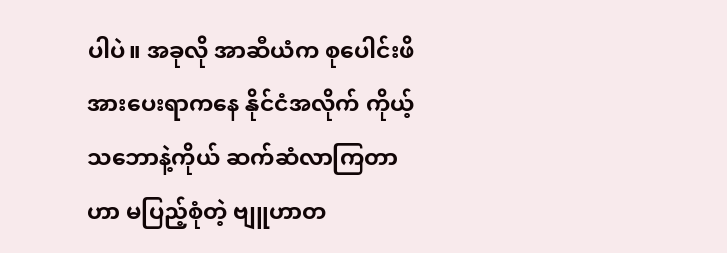ပါပဲ။ အခုလို အာဆီယံက စုပေါင်းဖိအားပေးရာကနေ နိုင်ငံအလိုက် ကိုယ့်သဘောနဲ့ကိုယ် ဆက်ဆံလာကြတာဟာ မပြည့်စုံတဲ့ ဗျူဟာတ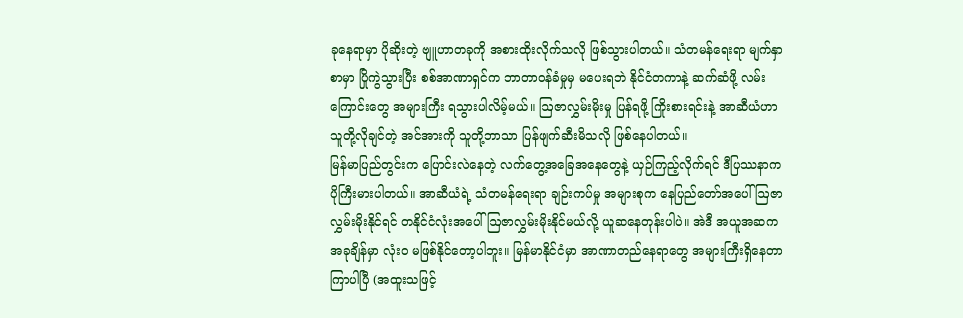ခုနေရာမှာ ပိုဆိုးတဲ့ ဗျူဟာတခုကို အစားထိုးလိုက်သလို ဖြစ်သွားပါတယ်။ သံတမန်ရေးရာ မျက်နှာစာမှာ ပြိုကွဲသွားပြီး စစ်အာဏာရှင်က ဘာတာဝန်ခံမှုမှ မပေးရဘဲ နိုင်ငံတကာနဲ့ ဆက်ဆံဖို့ လမ်းကြောင်းတွေ အများကြီး ရသွားပါလိမ့်မယ်။ ဩဇာလွှမ်းမိုးမှု ပြန်ရဖို့ ကြိုးစားရင်းနဲ့ အာဆီယံဟာ သူတို့လိုချင်တဲ့ အင်အားကို သူတို့ဘာသာ ပြန်ဖျက်ဆီးမိသလို ဖြစ်နေပါတယ်။
မြန်မာပြည်တွင်းက ပြောင်းလဲနေတဲ့ လက်တွေ့အခြေအနေတွေနဲ့ ယှဉ်ကြည့်လိုက်ရင် ဒီပြဿနာက ပိုကြီးမားပါတယ်။ အာဆီယံရဲ့ သံတမန်ရေးရာ ချဉ်းကပ်မှု အများစုက နေပြည်တော်အပေါ် ဩဇာလွှမ်းမိုးနိုင်ရင် တနိုင်ငံလုံးအပေါ် ဩဇာလွှမ်းမိုးနိုင်မယ်လို့ ယူဆနေတုန်းပါပဲ။ အဲဒီ အယူအဆက အခုချိန်မှာ လုံးဝ မဖြစ်နိုင်တော့ပါဘူး။ မြန်မာနိုင်ငံမှာ အာဏာတည်နေရာတွေ အများကြီးရှိနေတာ ကြာပါပြီ (အထူးသဖြင့်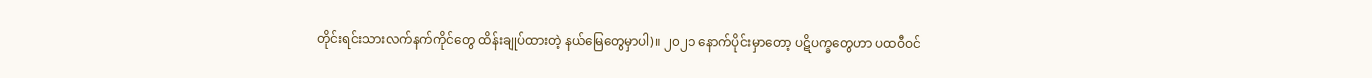တိုင်းရင်းသားလက်နက်ကိုင်တွေ ထိန်းချုပ်ထားတဲ့ နယ်မြေတွေမှာပါ)။ ၂၀၂၁ နောက်ပိုင်းမှာတော့ ပဋိပက္ခတွေဟာ ပထဝီဝင်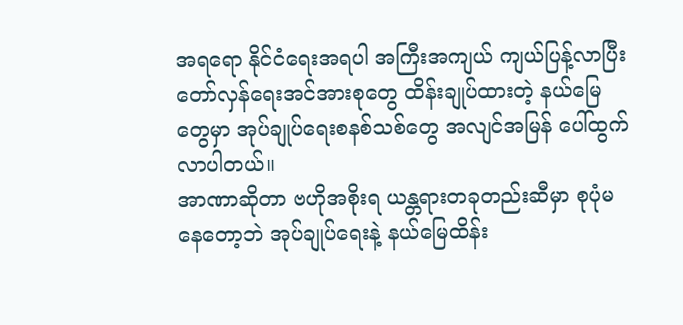အရရော နိုင်ငံရေးအရပါ အကြီးအကျယ် ကျယ်ပြန့်လာပြီး တော်လှန်ရေးအင်အားစုတွေ ထိန်းချုပ်ထားတဲ့ နယ်မြေတွေမှာ အုပ်ချုပ်ရေးစနစ်သစ်တွေ အလျင်အမြန် ပေါ်ထွက်လာပါတယ်။
အာဏာဆိုတာ ဗဟိုအစိုးရ ယန္တရားတခုတည်းဆီမှာ စုပုံမနေတော့ဘဲ အုပ်ချုပ်ရေးနဲ့ နယ်မြေထိန်း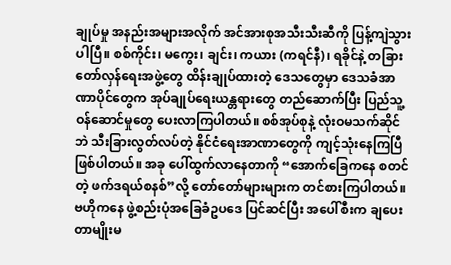ချုပ်မှု အနည်းအများအလိုက် အင်အားစုအသီးသီးဆီကို ပြန့်ကျဲသွားပါပြီ။ စစ်ကိုင်း၊ မကွေး၊ ချင်း၊ ကယား (ကရင်နီ)၊ ရခိုင်နဲ့ တခြား တော်လှန်ရေးအဖွဲ့တွေ ထိန်းချုပ်ထားတဲ့ ဒေသတွေမှာ ဒေသခံအာဏာပိုင်တွေက အုပ်ချုပ်ရေးယန္တရားတွေ တည်ဆောက်ပြီး ပြည်သူ့ဝန်ဆောင်မှုတွေ ပေးလာကြပါတယ်။ စစ်အုပ်စုနဲ့ လုံးဝမသက်ဆိုင်ဘဲ သီးခြားလွတ်လပ်တဲ့ နိုင်ငံရေးအာဏာတွေကို ကျင့်သုံးနေကြပြီ ဖြစ်ပါတယ်။ အခု ပေါ်ထွက်လာနေတာကို “အောက်ခြေကနေ စတင်တဲ့ ဖက်ဒရယ်စနစ်”လို့ တော်တော်များများက တင်စားကြပါတယ်။ ဗဟိုကနေ ဖွဲ့စည်းပုံအခြေခံဥပဒေ ပြင်ဆင်ပြီး အပေါ်စီးက ချပေးတာမျိုးမ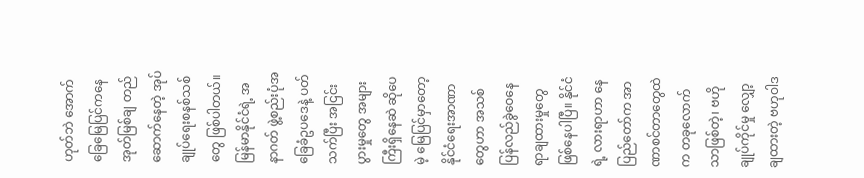ဟုတ်ဘဲ အောက်ခြေမြေပြင်ကနေ အုတ်မြစ်ချ တည်ဆောက်နေတဲ့ အုပ်ချုပ်ရေးစနစ်သစ်တွေ ဖြစ်ပါတယ်။ မြန်မာနိုင်ငံရဲ့ အနာဂတ် ဖွဲ့စည်းပုံအခြေခံဥပဒေနဲ့ ပတ်သက်ပြီး အငြင်းပွားမှုတွေ အများကြီးရှိနေဆဲ ဆိုပေမဲ့ မြေပြင်မှာတော့ နိုင်ငံရေးအာဏာတွေဟာ အသစ် ပြန်လည်ခွဲဝေနေရာချထားမှုတွေ ဖြစ်နေပါပြီ။ နိုင်ငံရဲ့ လားရာဟာ နေပြည်တော်က အာဏာစင်တာတွေထဲက တခုလောက်သာဖြစ်တဲ့၊ ဗဟိုချုပ်ကိုင်မှု လျှော့ချထားတဲ့ ဗဟုဝါဒ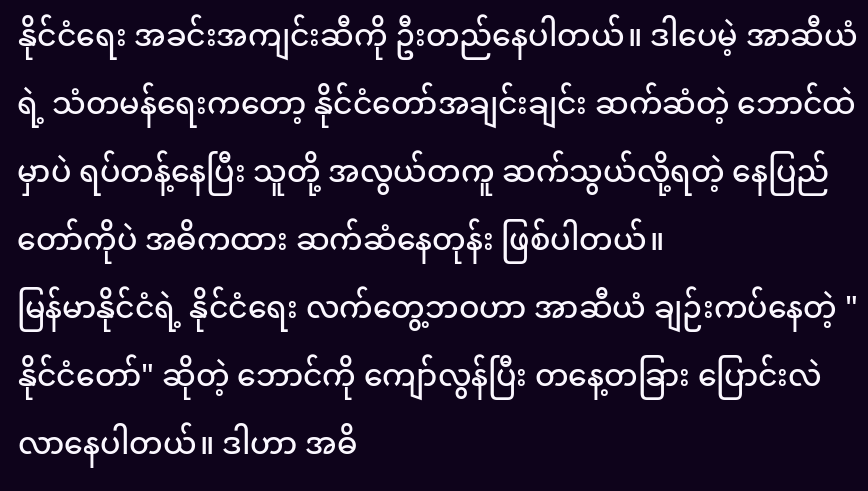နိုင်ငံရေး အခင်းအကျင်းဆီကို ဦးတည်နေပါတယ်။ ဒါပေမဲ့ အာဆီယံရဲ့ သံတမန်ရေးကတော့ နိုင်ငံတော်အချင်းချင်း ဆက်ဆံတဲ့ ဘောင်ထဲမှာပဲ ရပ်တန့်နေပြီး သူတို့ အလွယ်တကူ ဆက်သွယ်လို့ရတဲ့ နေပြည်တော်ကိုပဲ အဓိကထား ဆက်ဆံနေတုန်း ဖြစ်ပါတယ်။
မြန်မာနိုင်ငံရဲ့ နိုင်ငံရေး လက်တွေ့ဘဝဟာ အာဆီယံ ချဉ်းကပ်နေတဲ့ "နိုင်ငံတော်" ဆိုတဲ့ ဘောင်ကို ကျော်လွန်ပြီး တနေ့တခြား ပြောင်းလဲလာနေပါတယ်။ ဒါဟာ အဓိ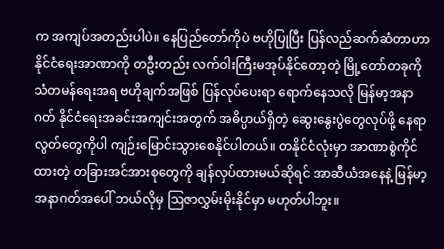က အကျပ်အတည်းပါပဲ။ နေပြည်တော်ကိုပဲ ဗဟိုပြုပြီး ပြန်လည်ဆက်ဆံတာဟာ နိုင်ငံရေးအာဏာကို တဦးတည်း လက်ဝါးကြီးမအုပ်နိုင်တော့တဲ့ မြို့တော်တခုကို သံတမန်ရေးအရ ဗဟိုချက်အဖြစ် ပြန်လုပ်ပေးရာ ရောက်နေသလို မြန်မာ့အနာဂတ် နိုင်ငံရေးအခင်းအကျင်းအတွက် အဓိပ္ပာယ်ရှိတဲ့ ဆွေးနွေးပွဲတွေလုပ်ဖို့ နေရာလွတ်တွေကိုပါ ကျဉ်းမြောင်းသွားစေနိုင်ပါတယ်။ တနိုင်ငံလုံးမှာ အာဏာစွဲကိုင်ထားတဲ့ တခြားအင်အားစုတွေကို ချန်လှပ်ထားမယ်ဆိုရင် အာဆီယံအနေနဲ့ မြန်မာ့အနာဂတ်အပေါ် ဘယ်လိုမှ ဩဇာလွှမ်းမိုးနိုင်မှာ မဟုတ်ပါဘူး။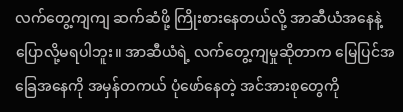လက်တွေ့ကျကျ ဆက်ဆံဖို့ ကြိုးစားနေတယ်လို့ အာဆီယံအနေနဲ့ ပြောလို့မရပါဘူး။ အာဆီယံရဲ့ လက်တွေ့ကျမှုဆိုတာက မြေပြင်အခြေအနေကို အမှန်တကယ် ပုံဖော်နေတဲ့ အင်အားစုတွေကို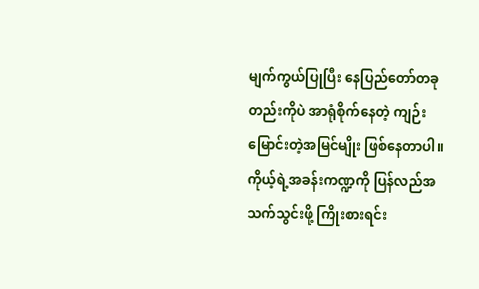မျက်ကွယ်ပြုပြီး နေပြည်တော်တခုတည်းကိုပဲ အာရုံစိုက်နေတဲ့ ကျဉ်းမြောင်းတဲ့အမြင်မျိုး ဖြစ်နေတာပါ။ ကိုယ့်ရဲ့အခန်းကဏ္ဍကို ပြန်လည်အသက်သွင်းဖို့ ကြိုးစားရင်း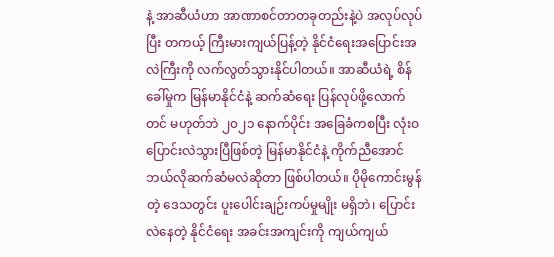နဲ့ အာဆီယံဟာ အာဏာစင်တာတခုတည်းနဲ့ပဲ အလုပ်လုပ်ပြီး တကယ့် ကြီးမားကျယ်ပြန့်တဲ့ နိုင်ငံရေးအပြောင်းအလဲကြီးကို လက်လွတ်သွားနိုင်ပါတယ်။ အာဆီယံရဲ့ စိန်ခေါ်မှုက မြန်မာနိုင်ငံနဲ့ ဆက်ဆံရေး ပြန်လုပ်ဖို့လောက်တင် မဟုတ်ဘဲ ၂၀၂၁ နောက်ပိုင်း အခြေခံကစပြီး လုံးဝပြောင်းလဲသွားပြီဖြစ်တဲ့ မြန်မာနိုင်ငံနဲ့ ကိုက်ညီအောင် ဘယ်လိုဆက်ဆံမလဲဆိုတာ ဖြစ်ပါတယ်။ ပိုမိုကောင်းမွန်တဲ့ ဒေသတွင်း ပူးပေါင်းချဉ်းကပ်မှုမျိုး မရှိဘဲ၊ ပြောင်းလဲနေတဲ့ နိုင်ငံရေး အခင်းအကျင်းကို ကျယ်ကျယ်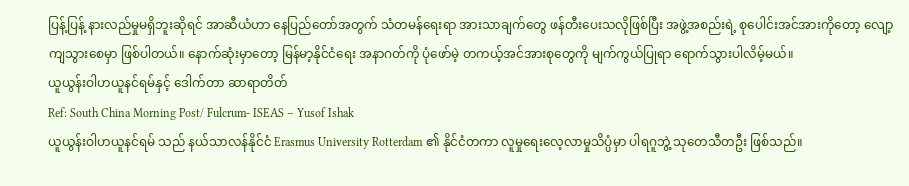ပြန့်ပြန့် နားလည်မှုမရှိဘူးဆိုရင် အာဆီယံဟာ နေပြည်တော်အတွက် သံတမန်ရေးရာ အားသာချက်တွေ ဖန်တီးပေးသလိုဖြစ်ပြီး အဖွဲ့အစည်းရဲ့ စုပေါင်းအင်အားကိုတော့ လျော့ကျသွားစေမှာ ဖြစ်ပါတယ်။ နောက်ဆုံးမှာတော့ မြန်မာ့နိုင်ငံရေး အနာဂတ်ကို ပုံဖော်မဲ့ တကယ့်အင်အားစုတွေကို မျက်ကွယ်ပြုရာ ရောက်သွားပါလိမ့်မယ်။
ယူယွန်းဝါဟယူနင်ရမ်နှင့် ဒေါက်တာ ဆာရာတိတ်
Ref: South China Morning Post/ Fulcrum- ISEAS – Yusof Ishak
ယူယွန်းဝါဟယူနင်ရမ် သည် နယ်သာလန်နိုင်ငံ Erasmus University Rotterdam ၏ နိုင်ငံတကာ လူမှုရေးလေ့လာမှုသိပ္ပံမှာ ပါရဂူဘွဲ့ သုတေသီတဦး ဖြစ်သည်။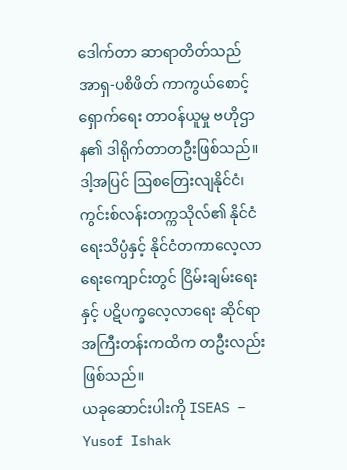ဒေါက်တာ ဆာရာတိတ်သည် အာရှ-ပစိဖိတ် ကာကွယ်စောင့်ရှောက်ရေး တာဝန်ယူမှု ဗဟိုဌာန၏ ဒါရိုက်တာတဦးဖြစ်သည်။ ဒါ့အပြင် ဩစတြေးလျနိုင်ငံ၊ ကွင်းစ်လန်းတက္ကသိုလ်၏ နိုင်ငံရေးသိပ္ပံနှင့် နိုင်ငံတကာလေ့လာရေးကျောင်းတွင် ငြိမ်းချမ်းရေးနှင့် ပဋိပက္ခလေ့လာရေး ဆိုင်ရာ အကြီးတန်းကထိက တဦးလည်း ဖြစ်သည်။
ယခုဆောင်းပါးကို ISEAS – Yusof Ishak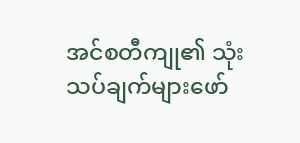အင်စတီကျု၏ သုံးသပ်ချက်များဖော်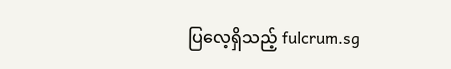ပြလေ့ရှိသည့် fulcrum.sg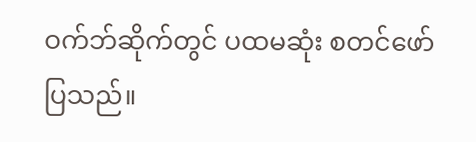ဝက်ဘ်ဆိုက်တွင် ပထမဆုံး စတင်ဖော်ပြသည်။